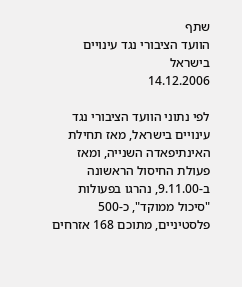שתף
הוועד הציבורי נגד עינויים בישראל
14.12.2006

לפי נתוני הוועד הציבורי נגד עינויים בישראל, מאז תחילת האינתיפאדה השנייה, ומאז פעולת החיסול הראשונה ב-9.11.00, נהרגו בפעולות "סיכול ממוקד", כ-500 פלסטיניים, מתוכם 168 אזרחים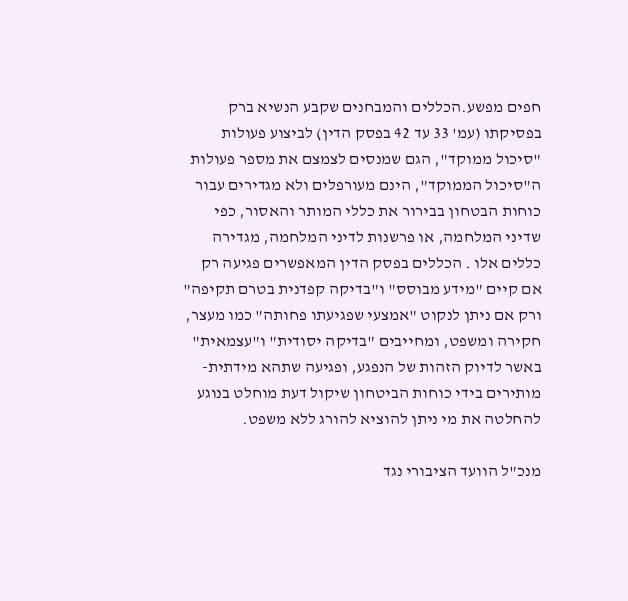חפים מפשע.הכללים והמבחנים שקבע הנשיא ברק בפסיקתו (עמ' 33 עד 42 בפסק הדין) לביצוע פעולות "סיכול ממוקד", הגם שמנסים לצמצם את מספר פעולות ה"סיכול הממוקד", הינם מעורפלים ולא מגדירים עבור כוחות הבטחון בבירור את כללי המותר והאסור, כפי שדיני המלחמה, או פרשנות לדיני המלחמה, מגדירה כללים אלו . הכללים בפסק הדין המאפשרים פגיעה רק אם קיים "מידע מבוסס" ו"בדיקה קפדנית בטרם תקיפה" ורק אם ניתן לנקוט "אמצעי שפגיעתו פחותה" כמו מעצר, חקירה ומשפט, ומחייבים "בדיקה יסודית" ו"עצמאית" באשר לדיוק הזהות של הנפגע, ופגיעה שתהא מידתית- מותירים בידי כוחות הביטחון שיקול דעת מוחלט בנוגע להחלטה את מי ניתן להוציא להורג ללא משפט.

מנכ"ל הוועד הציבורי נגד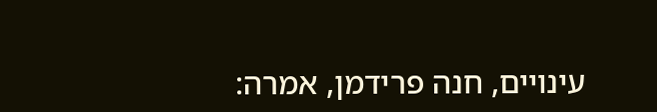עינויים, חנה פרידמן, אמרה: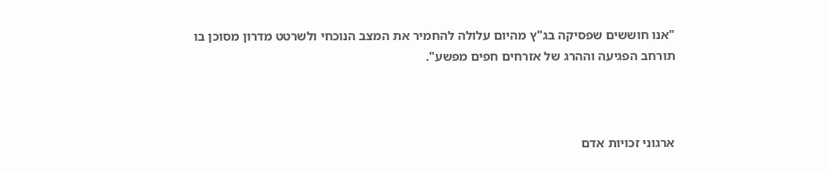"אנו חוששים שפסיקה בג"ץ מהיום עלולה להחמיר את המצב הנוכחי ולשרטט מדרון מסוכן בו תורחב הפגיעה וההרג של אזרחים חפים מפשע".



ארגוני זכויות אדם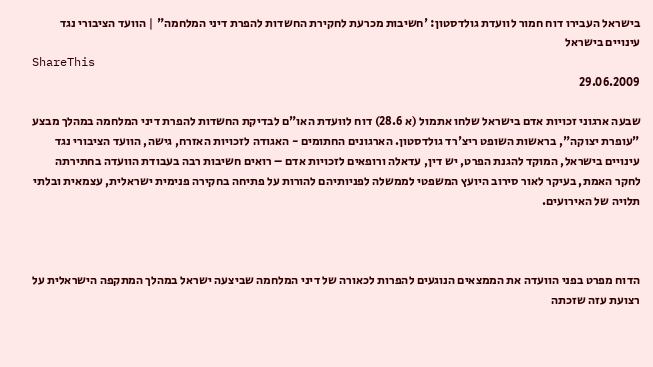בישראל העבירו דוח חמור לוועדת גולדסטון: 'חשיבות מכרעת לחקירת החשדות להפרת דיני המלחמה" | הוועד הציבורי נגד עינויים בישראל
ShareThis
29.06.2009

שבעה ארגוני זכויות אדם בישראל שלחו אתמול (א 28.6) דוח לוועדת האו"ם לבדיקת החשדות להפרת דיני המלחמה במהלך מבצע "עופרת יצוקה", בראשות השופט ריצ'רד גולדסטון. הארגונים החתומים - האגודה לזכויות האזרח, גישה, הוועד הציבורי נגד עינויים בישראל, המוקד להגנת הפרט, יש דין, עדאלה ורופאים לזכויות אדם – רואים חשיבות רבה בעבודת הוועדה בחתירתה לחקר האמת, בעיקר לאור סירוב היועץ המשפטי לממשלה לפניותיהם להורות על פתיחה בחקירה פנימית ישראלית, עצמאית ובלתי תלויה של האירועים.



הדוח מפרט בפני הוועדה את הממצאים הנוגעים להפרות לכאורה של דיני המלחמה שביצעה ישראל במהלך המתקפה הישראלית על רצועת עזה שזכתה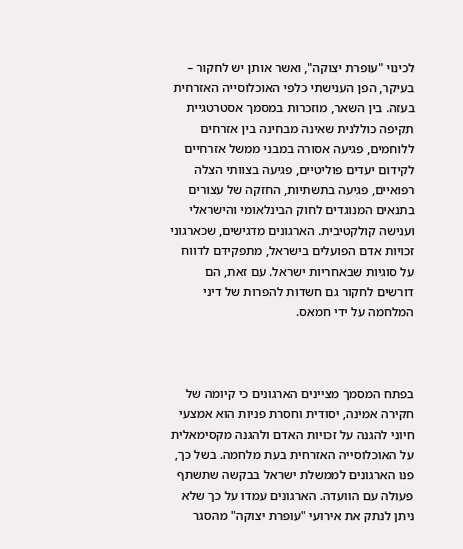לכינוי "עופרת יצוקה", ואשר אותן יש לחקור – בעיקר, הפן הענישתי כלפי האוכלוסייה האזרחית בעזה. בין השאר, מוזכרות במסמך אסטרטגיית תקיפה כוללנית שאינה מבחינה בין אזרחים ללוחמים, פגיעה אסורה במבני ממשל אזרחיים לקידום יעדים פוליטיים, פגיעה בצוותי הצלה רפואיים, פגיעה בתשתיות, החזקה של עצורים בתנאים המנוגדים לחוק הבינלאומי והישראלי וענישה קולקטיבית. הארגונים מדגישים, שכארגוני זכויות אדם הפועלים בישראל, מתפקידם לדווח על סוגיות שבאחריות ישראל. עם זאת, הם דורשים לחקור גם חשדות להפרות של דיני המלחמה על ידי חמאס.



בפתח המסמך מציינים הארגונים כי קיומה של חקירה אמינה, יסודית וחסרת פניות הוא אמצעי חיוני להגנה על זכויות האדם ולהגנה מקסימאלית על האוכלוסייה האזרחית בעת מלחמה. בשל כך, פנו הארגונים לממשלת ישראל בבקשה שתשתף פעולה עם הוועדה. הארגונים עמדו על כך שלא ניתן לנתק את אירועי "עופרת יצוקה" מהסגר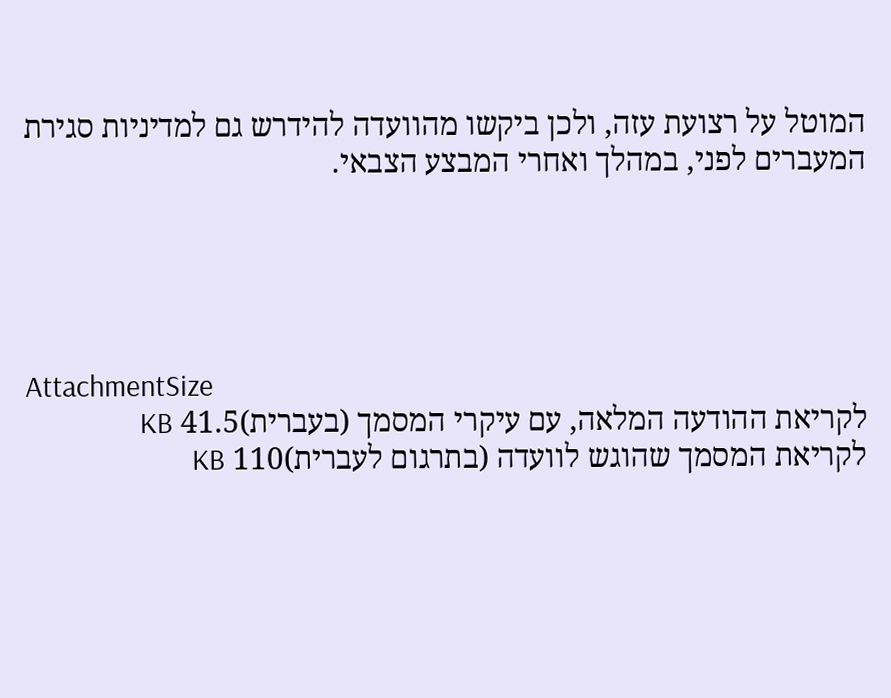המוטל על רצועת עזה, ולכן ביקשו מהוועדה להידרש גם למדיניות סגירת המעברים לפני, במהלך ואחרי המבצע הצבאי.





AttachmentSize
לקריאת ההודעה המלאה, עם עיקרי המסמך (בעברית)41.5 KB
לקריאת המסמך שהוגש לוועדה (בתרגום לעברית)110 KB